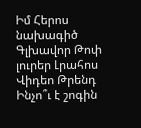Իմ Հերոս նախագիծ
Գլխավոր Թոփ լուրեր Լրահոս Վիդեո Թրենդ
Ինչո՞ւ է շոգին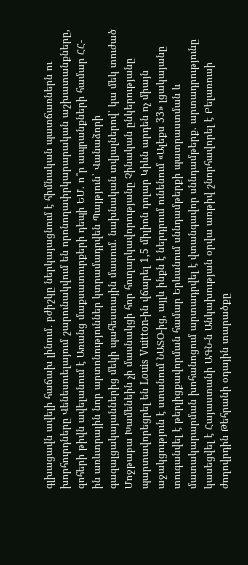գլխացավն ավելի հաճախ լինում․ բժիշկը ներկայացնում է հիմնական պատճառներն ու խորհուրդները Վենեսուելայում շարունակվում են որոնողափրկարարական աշխատանքները, զոհերի թիվն ավելանում է Առանց մաքսատուրքերի դեպի ԵՄ. ո՞ր ապրանքների համար ՀՀ-ին առևտրային նոր արտոնություններ կտրամադրվեն Պայթյուն՝ Վանաձորի գազալցակայաններից մեկի պահեստային մասում. նախնական տվյալներով՝ կա մեկ տուժած Մոջթաբա Խամենեին չի մասնակցի հոր հուղարկավորությանը Չինական ընկերությանը պարտավորեցրել են Louis Vuitton-ին վճարել 1,5 միլիոն դոլար Կիևն արդեն ոչ միայն աջակցություն է ստանում ՆԱՏՕ-ից, այլև ինքն է ներդրում ունենում «Ալեքս 33» լցակայանը տուգանվել է թերլիցքավորման համար Երևանում սննդամթերքի պատրաստման և մատակարարման խոհանոցում արտադրվել է վտանգավոր սննդամթերք. արտադրությունը կասեցվել է Հայաստանի ԱԳՆ-ն Անկախության օրվա առթիվ շնորհավորել է Բելառուսի ժողովրդին Թեհրանի օդային տարածքը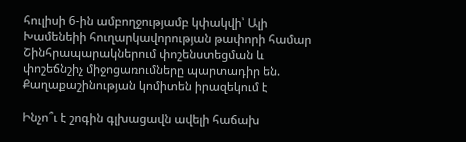հուլիսի 6-ին ամբողջությամբ կփակվի՝ Ալի Խամենեիի հուղարկավորության թափորի համար Շինհրապարակներում փոշենստեցման և փոշեճնշիչ միջոցառումները պարտադիր են. Քաղաքաշինության կոմիտեն իրազեկում է

Ինչո՞ւ է շոգին գլխացավն ավելի հաճախ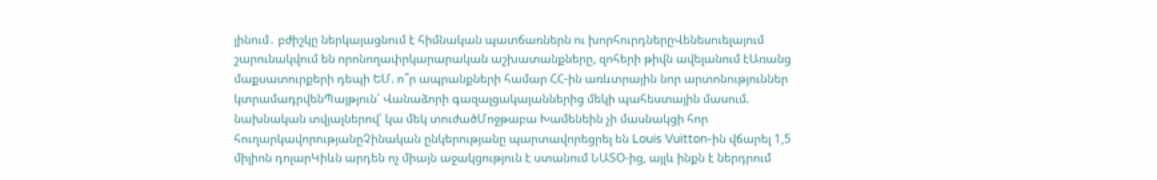լինում․ բժիշկը ներկայացնում է հիմնական պատճառներն ու խորհուրդներըՎենեսուելայում շարունակվում են որոնողափրկարարական աշխատանքները, զոհերի թիվն ավելանում էԱռանց մաքսատուրքերի դեպի ԵՄ. ո՞ր ապրանքների համար ՀՀ-ին առևտրային նոր արտոնություններ կտրամադրվենՊայթյուն՝ Վանաձորի գազալցակայաններից մեկի պահեստային մասում. նախնական տվյալներով՝ կա մեկ տուժածՄոջթաբա Խամենեին չի մասնակցի հոր հուղարկավորությանըՉինական ընկերությանը պարտավորեցրել են Louis Vuitton-ին վճարել 1,5 միլիոն դոլարԿիևն արդեն ոչ միայն աջակցություն է ստանում ՆԱՏՕ-ից, այլև ինքն է ներդրում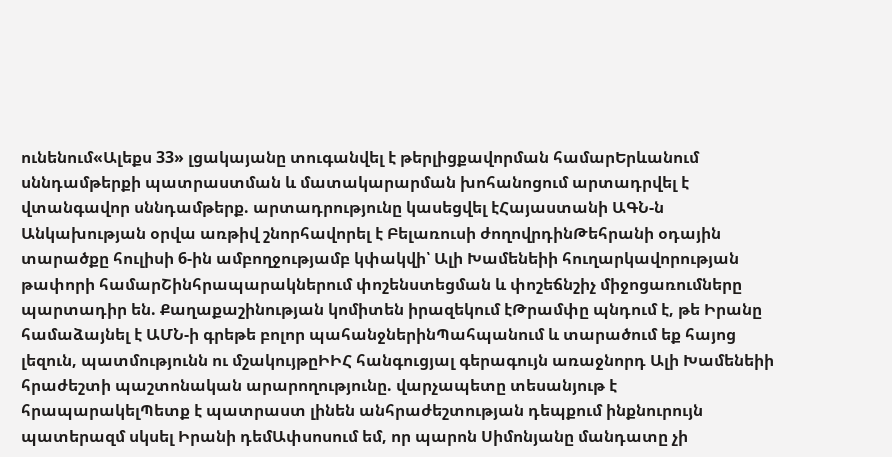ունենում«Ալեքս 33» լցակայանը տուգանվել է թերլիցքավորման համարԵրևանում սննդամթերքի պատրաստման և մատակարարման խոհանոցում արտադրվել է վտանգավոր սննդամթերք. արտադրությունը կասեցվել էՀայաստանի ԱԳՆ-ն Անկախության օրվա առթիվ շնորհավորել է Բելառուսի ժողովրդինԹեհրանի օդային տարածքը հուլիսի 6-ին ամբողջությամբ կփակվի՝ Ալի Խամենեիի հուղարկավորության թափորի համարՇինհրապարակներում փոշենստեցման և փոշեճնշիչ միջոցառումները պարտադիր են. Քաղաքաշինության կոմիտեն իրազեկում էԹրամփը պնդում է, թե Իրանը համաձայնել է ԱՄՆ-ի գրեթե բոլոր պահանջներինՊահպանում և տարածում եք հայոց լեզուն, պատմությունն ու մշակույթըԻԻՀ հանգուցյալ գերագույն առաջնորդ Ալի Խամենեիի հրաժեշտի պաշտոնական արարողությունը. վարչապետը տեսանյութ է հրապարակելՊետք է պատրաստ լինեն անհրաժեշտության դեպքում ինքնուրույն պատերազմ սկսել Իրանի դեմԱփսոսում եմ, որ պարոն Սիմոնյանը մանդատը չի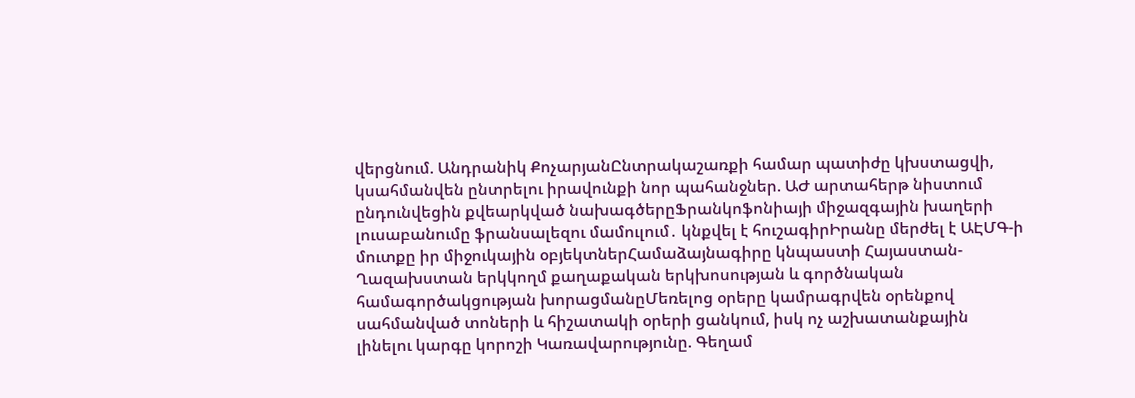վերցնում. Անդրանիկ ՔոչարյանԸնտրակաշառքի համար պատիժը կխստացվի, կսահմանվեն ընտրելու իրավունքի նոր պահանջներ. ԱԺ արտահերթ նիստում ընդունվեցին քվեարկված նախագծերըՖրանկոֆոնիայի միջազգային խաղերի լուսաբանումը ֆրանսալեզու մամուլում․ կնքվել է հուշագիրԻրանը մերժել է ԱԷՄԳ-ի մուտքը իր միջուկային օբյեկտներՀամաձայնագիրը կնպաստի Հայաստան-Ղազախստան երկկողմ քաղաքական երկխոսության և գործնական համագործակցության խորացմանըՄեռելոց օրերը կամրագրվեն օրենքով սահմանված տոների և հիշատակի օրերի ցանկում, իսկ ոչ աշխատանքային լինելու կարգը կորոշի Կառավարությունը. Գեղամ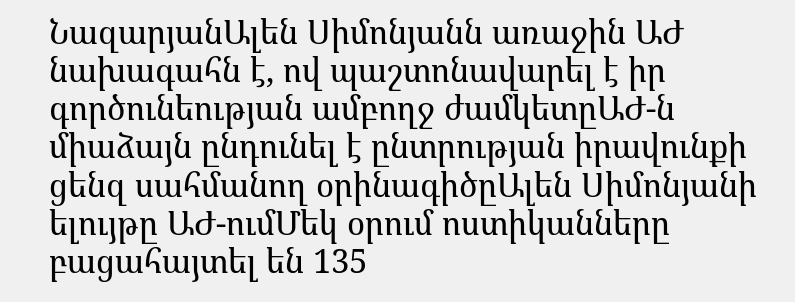ՆազարյանԱլեն Սիմոնյանն առաջին ԱԺ նախագահն է, ով պաշտոնավարել է իր գործունեության ամբողջ ժամկետըԱԺ-ն միաձայն ընդունել է ընտրության իրավունքի ցենզ սահմանող օրինագիծըԱլեն Սիմոնյանի ելույթը ԱԺ-ումՄեկ օրում ոստիկանները բացահայտել են 135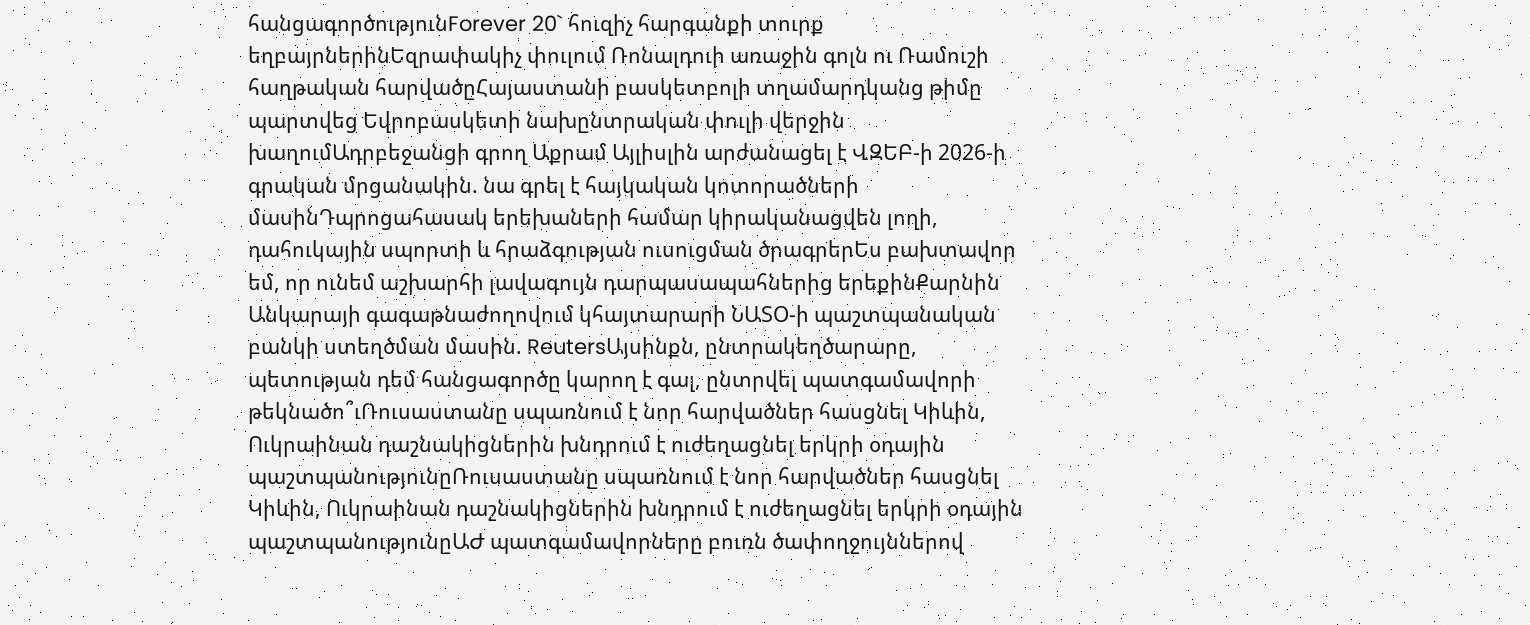հանցագործությունForever 20` հուզիչ հարգանքի տուրք եղբայրներինԵզրափակիչ փուլում Ռոնալդուի առաջին գոլն ու Ռամուշի հաղթական հարվածըՀայաստանի բասկետբոլի տղամարդկանց թիմը պարտվեց Եվրոբասկետի նախընտրական փուլի վերջին խաղումԱդրբեջանցի գրող Աքրամ Այլիսլին արժանացել է ՎԶԵԲ-ի 2026-ի գրական մրցանակին. նա գրել է հայկական կոտորածների մասինԴպրոցահասակ երեխաների համար կիրականացվեն լողի, դահուկային սպորտի և հրաձգության ուսուցման ծրագրերԵս բախտավոր եմ, որ ունեմ աշխարհի լավագույն դարպասապահներից երեքինՔարնին Անկարայի գագաթնաժողովում կհայտարարի ՆԱՏՕ-ի պաշտպանական բանկի ստեղծման մասին. ReutersԱյսինքն, ընտրակեղծարարը, պետության դեմ հանցագործը կարող է գալ, ընտրվել պատգամավորի թեկնածո՞ւՌուսաստանը սպառնում է նոր հարվածներ հասցնել Կիևին, Ուկրաինան դաշնակիցներին խնդրում է ուժեղացնել երկրի օդային պաշտպանությունըՌուսաստանը սպառնում է նոր հարվածներ հասցնել Կիևին, Ուկրաինան դաշնակիցներին խնդրում է ուժեղացնել երկրի օդային պաշտպանությունըԱԺ պատգամավորները բուռն ծափողջույններով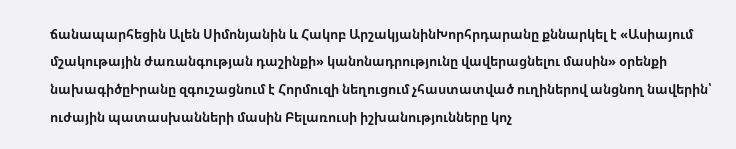ճանապարհեցին Ալեն Սիմոնյանին և Հակոբ ԱրշակյանինԽորհրդարանը քննարկել է «Ասիայում մշակութային ժառանգության դաշինքի» կանոնադրությունը վավերացնելու մասին» օրենքի նախագիծըԻրանը զգուշացնում է Հորմուզի նեղուցում չհաստատված ուղիներով անցնող նավերին՝ ուժային պատասխանների մասին Բելառուսի իշխանությունները կոչ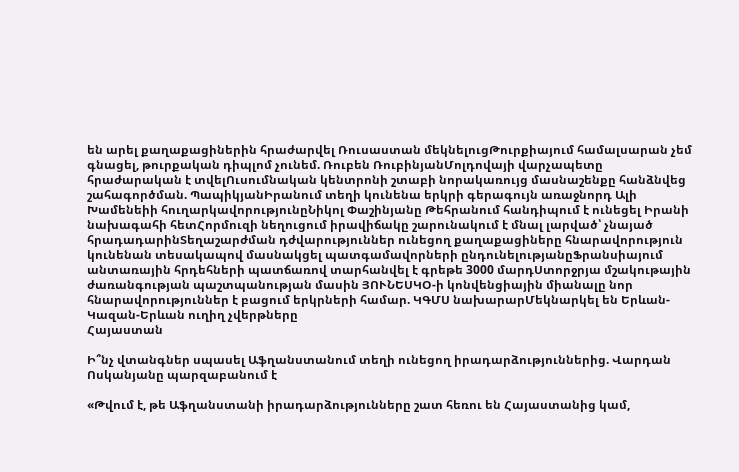են արել քաղաքացիներին հրաժարվել Ռուսաստան մեկնելուցԹուրքիայում համալսարան չեմ գնացել, թուրքական դիպլոմ չունեմ. Ռուբեն ՌուբինյանՄոլդովայի վարչապետը հրաժարական է տվելՈւսումնական կենտրոնի շտաբի նորակառույց մասնաշենքը հանձնվեց շահագործման. ՊապիկյանԻրանում տեղի կունենա երկրի գերագույն առաջնորդ Ալի Խամենեիի հուղարկավորությունըՆիկոլ Փաշինյանը Թեհրանում հանդիպում է ունեցել Իրանի նախագահի հետՀորմուզի նեղուցում իրավիճակը շարունակում է մնալ լարված՝ չնայած հրադադարինՏեղաշարժման դժվարություններ ունեցող քաղաքացիները հնարավորություն կունենան տեսակապով մասնակցել պատգամավորների ընդունելությանըՖրանսիայում անտառային հրդեհների պատճառով տարհանվել է գրեթե 3000 մարդՍտորջրյա մշակութային ժառանգության պաշտպանության մասին ՅՈՒՆԵՍԿՕ-ի կոնվենցիային միանալը նոր հնարավորություններ է բացում երկրների համար. ԿԳՄՍ նախարարՄեկնարկել են Երևան-Կազան-Երևան ուղիղ չվերթները
Հայաստան

Ի՞նչ վտանգներ սպասել Աֆղանստանում տեղի ունեցող իրադարձություններից. Վարդան Ոսկանյանը պարզաբանում է

«Թվում է, թե Աֆղանստանի իրադարձությունները շատ հեռու են Հայաստանից կամ,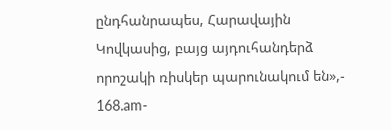ընդհանրապես, Հարավային Կովկասից, բայց այդուհանդերձ որոշակի ռիսկեր պարունակում են»,- 168.am-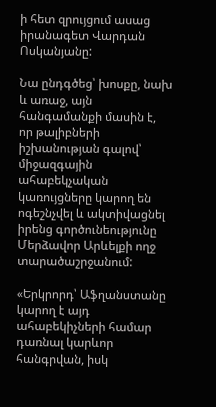ի հետ զրույցում ասաց իրանագետ Վարդան Ոսկանյանը:

Նա ընդգծեց՝ խոսքը, նախ և առաջ, այն հանգամանքի մասին է, որ թալիբների իշխանության գալով՝ միջազգային ահաբեկչական կառույցները կարող են ոգեշնչվել և ակտիվացնել իրենց գործունեությունը Մերձավոր Արևելքի ողջ տարածաշրջանում:

«Երկրորդ՝ Աֆղանստանը կարող է այդ ահաբեկիչների համար դառնալ կարևոր հանգրվան, իսկ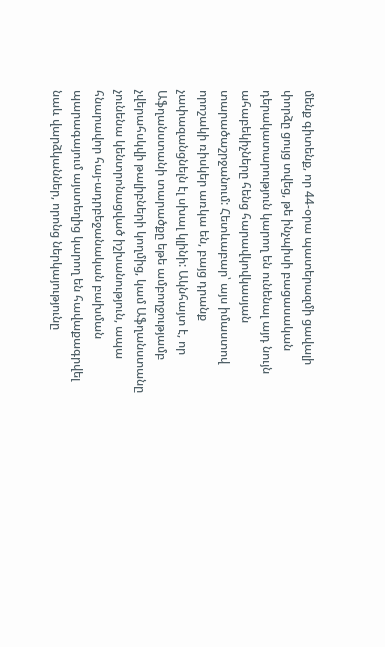մենք գիտենք, որ 44-օրա պատերազմի ցավալի փորձը ցույց տվեց, թե ինչպիսի բացասական դերակատարություն կարող են ունենալ այդ նույն ահաբեկիչները հենց հարավկովկասյան տարածաշրջանում: Հետևաբար՝ այս իմաստով որոշակի ռիսկեր առկա են, բայց դրանք չափազանցնելն էլ սխալ կլինի: Ակնհայտ է, որ Աֆղանստանի տարածքը եթե ամբողջությամբ չվերահսկվի թալիբների կողմից, կամ Աֆղանստանը չունենա կենտրոնացված իշխանություն, ապա հնարավոր հայ-ադրբեջանական բախման պարագայում այստեղից կարող են հավաքագրվել նաև վարձկաններ, որոնց ներկայությունը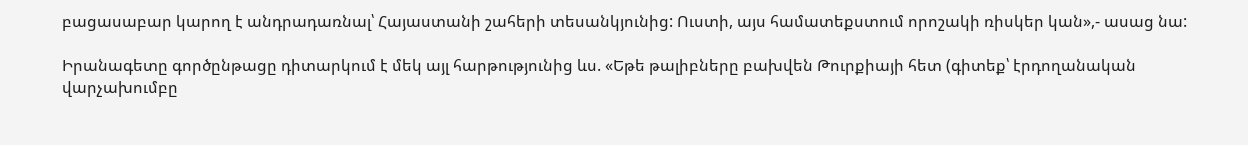բացասաբար կարող է անդրադառնալ՝ Հայաստանի շահերի տեսանկյունից: Ուստի, այս համատեքստում որոշակի ռիսկեր կան»,- ասաց նա:

Իրանագետը գործընթացը դիտարկում է մեկ այլ հարթությունից ևս. «Եթե թալիբները բախվեն Թուրքիայի հետ (գիտեք՝ էրդողանական վարչախումբը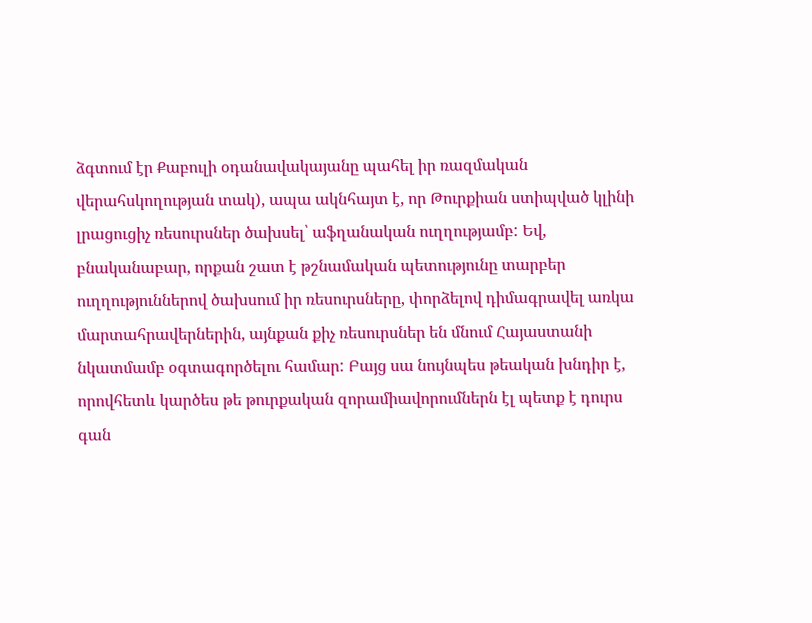ձգտում էր Քաբուլի օդանավակայանը պահել իր ռազմական վերահսկողության տակ), ապա ակնհայտ է, որ Թուրքիան ստիպված կլինի լրացուցիչ ռեսուրսներ ծախսել՝ աֆղանական ուղղությամբ: Եվ, բնականաբար, որքան շատ է թշնամական պետությունը տարբեր ուղղություններով ծախսում իր ռեսուրսները, փորձելով դիմագրավել առկա մարտահրավերներին, այնքան քիչ ռեսուրսներ են մնում Հայաստանի նկատմամբ օգտագործելու համար: Բայց սա նույնպես թեական խնդիր է, որովհետև կարծես թե թուրքական զորամիավորումներն էլ պետք է դուրս գան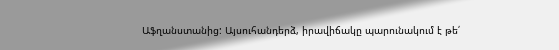Աֆղանստանից: Այսուհանդերձ, իրավիճակը պարունակում է թե՛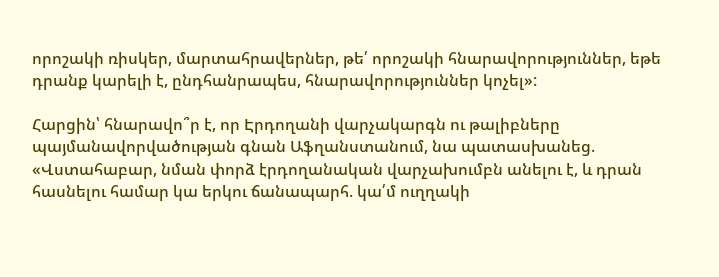որոշակի ռիսկեր, մարտահրավերներ, թե՛ որոշակի հնարավորություններ, եթե դրանք կարելի է, ընդհանրապես, հնարավորություններ կոչել»:

Հարցին՝ հնարավո՞ր է, որ Էրդողանի վարչակարգն ու թալիբները պայմանավորվածության գնան Աֆղանստանում, նա պատասխանեց. «Վստահաբար, նման փորձ էրդողանական վարչախումբն անելու է, և դրան հասնելու համար կա երկու ճանապարհ. կա՛մ ուղղակի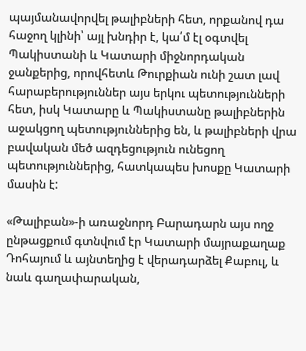պայմանավորվել թալիբների հետ, որքանով դա հաջող կլինի՝ այլ խնդիր է, կա՛մ էլ օգտվել Պակիստանի և Կատարի միջնորդական ջանքերից, որովհետև Թուրքիան ունի շատ լավ հարաբերություններ այս երկու պետությունների հետ, իսկ Կատարը և Պակիստանը թալիբներին աջակցող պետություններից են, և թալիբների վրա բավական մեծ ազդեցություն ունեցող պետություններից, հատկապես խոսքը Կատարի մասին է:

«Թալիբան»-ի առաջնորդ Բարադարն այս ողջ ընթացքում գտնվում էր Կատարի մայրաքաղաք Դոհայում և այնտեղից է վերադարձել Քաբուլ, և նաև գաղափարական,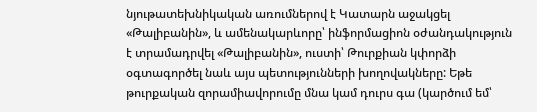նյութատեխնիկական առումներով է Կատարն աջակցել «Թալիբանին», և ամենակարևորը՝ ինֆորմացիոն օժանդակություն է տրամադրվել «Թալիբանին», ուստի՝ Թուրքիան կփորձի օգտագործել նաև այս պետությունների խողովակները: Եթե թուրքական զորամիավորումը մնա կամ դուրս գա (կարծում եմ՝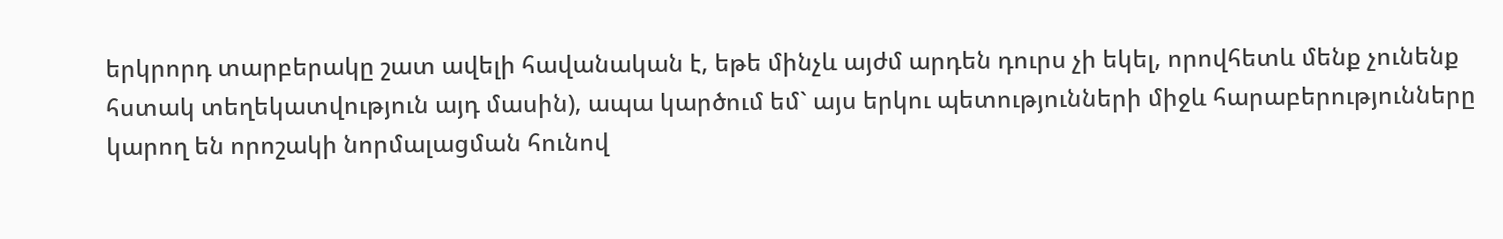երկրորդ տարբերակը շատ ավելի հավանական է, եթե մինչև այժմ արդեն դուրս չի եկել, որովհետև մենք չունենք հստակ տեղեկատվություն այդ մասին), ապա կարծում եմ` այս երկու պետությունների միջև հարաբերությունները կարող են որոշակի նորմալացման հունով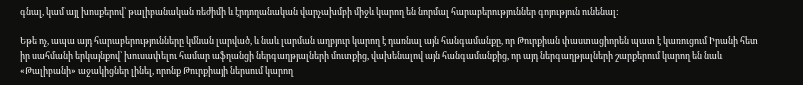գնալ, կամ այլ խոսքերով՝ թալիբանական ռեժիմի և էրդողանական վարչախմբի միջև կարող են նորմալ հարաբերություններ գոյություն ունենալ:

Եթե ոչ, ապա այդ հարաբերությունները կմնան լարված, և նաև լարման աղբյուր կարող է դառնալ այն հանգամանքը, որ Թուրքիան փաստացիորեն պատ է կառուցում Իրանի հետ իր սահմանի երկայնքով՝ խուսափելու համար աֆղանցի ներգաղթյալների մուտքից, վախենալով այն հանգամանքից, որ այդ ներգաղթյալների շարքերում կարող են նաև «Թալիբանի» աջակիցներ լինել, որոնք Թուրքիայի ներսում կարող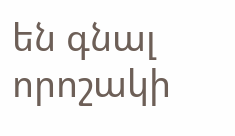են գնալ որոշակի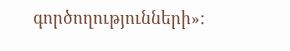գործողությունների»: